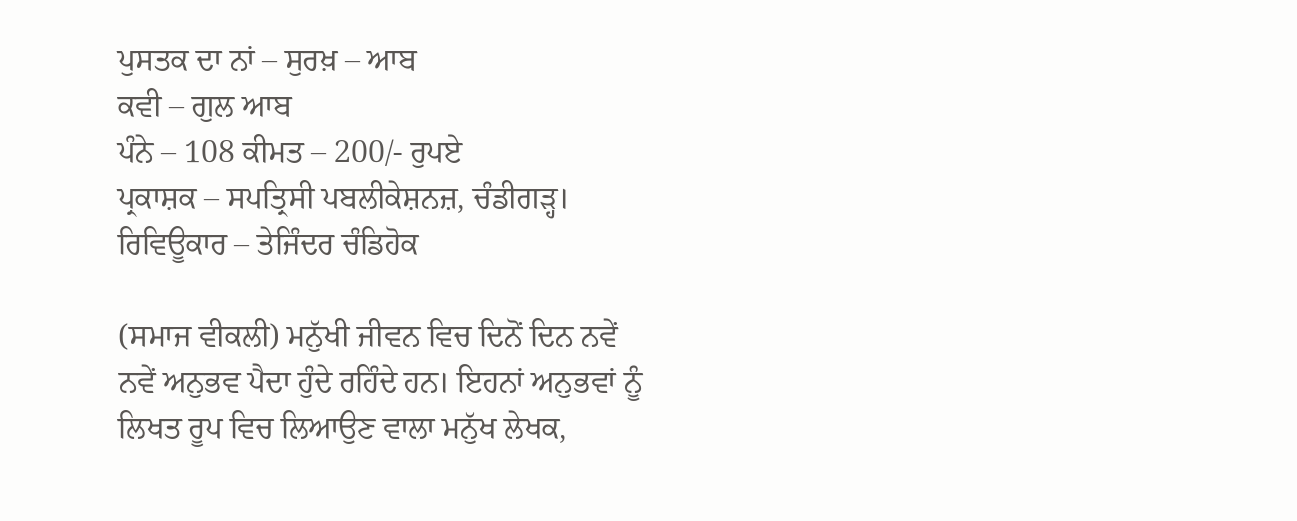ਪੁਸਤਕ ਦਾ ਨਾਂ – ਸੁਰਖ਼ – ਆਬ
ਕਵੀ – ਗੁਲ ਆਬ
ਪੰਨੇ – 108 ਕੀਮਤ – 200/- ਰੁਪਏ
ਪ੍ਰਕਾਸ਼ਕ – ਸਪਤ੍ਰਿਸੀ ਪਬਲੀਕੇਸ਼ਨਜ਼, ਚੰਡੀਗੜ੍ਹ।
ਰਿਵਿਊਕਾਰ – ਤੇਜਿੰਦਰ ਚੰਡਿਹੋਕ

(ਸਮਾਜ ਵੀਕਲੀ) ਮਨੁੱਖੀ ਜੀਵਨ ਵਿਚ ਦਿਨੋਂ ਦਿਨ ਨਵੇਂ ਨਵੇਂ ਅਨੁਭਵ ਪੈਦਾ ਹੁੰਦੇ ਰਹਿੰਦੇ ਹਨ। ਇਹਨਾਂ ਅਨੁਭਵਾਂ ਨੂੰ ਲਿਖਤ ਰੂਪ ਵਿਚ ਲਿਆਉਣ ਵਾਲਾ ਮਨੁੱਖ ਲੇਖਕ,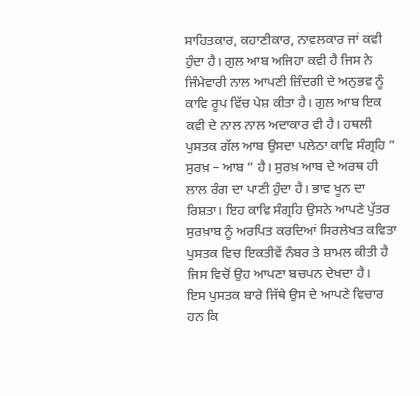ਸਾਹਿਤਕਾਰ, ਕਹਾਣੀਕਾਰ, ਨਾਵਲਕਾਰ ਜਾਂ ਕਵੀ ਹੁੰਦਾ ਹੈ। ਗੁਲ ਆਬ ਅਜਿਹਾ ਕਵੀ ਹੈ ਜਿਸ ਨੇ ਜਿੰਮੇਵਾਰੀ ਨਾਲ ਆਪਣੀ ਜ਼ਿੰਦਗੀ ਦੇ ਅਨੁਭਵ ਨੂੰ ਕਾਵਿ ਰੂਪ ਵਿੱਚ ਪੇਸ਼ ਕੀਤਾ ਹੈ। ਗੁਲ ਆਬ ਇਕ ਕਵੀ ਦੇ ਨਾਲ ਨਾਲ ਅਦਾਕਾਰ ਵੀ ਹੈ। ਹਥਲੀ ਪੁਸਤਕ ਗੱਲ ਆਬ ਉਸਦਾ ਪਲੇਠਾ ਕਾਵਿ ਸੰਗ੍ਰਹਿ ” ਸੁਰਖ਼ – ਆਬ ” ਹੈ। ਸੁਰਖ਼ ਆਬ ਦੇ ਅਰਥ ਹੀ ਲਾਲ ਰੰਗ ਦਾ ਪਾਣੀ ਹੁੰਦਾ ਹੈ। ਭਾਵ ਖੂਨ ਦਾ ਰਿਸ਼ਤਾ। ਇਹ ਕਾਵਿ ਸੰਗ੍ਰਹਿ ਉਸਨੇ ਆਪਣੇ ਪੁੱਤਰ ਸੁਰਖ਼ਾਬ ਨੂੰ ਅਰਪਿਤ ਕਰਦਿਆਂ ਸਿਰਲੇਖਤ ਕਵਿਤਾ ਪੁਸਤਕ ਵਿਚ ਇਕਤੀਵੇਂ ਨੰਬਰ ਤੇ ਸ਼ਾਮਲ ਕੀਤੀ ਹੈ ਜਿਸ ਵਿਚੋਂ ਉਹ ਆਪਣਾ ਬਚਪਨ ਦੇਖਦਾ ਹੈ।
ਇਸ ਪੁਸਤਕ ਬਾਰੇ ਜਿੱਥੇ ਉਸ ਦੇ ਆਪਣੇ ਵਿਚਾਰ ਹਨ ਕਿ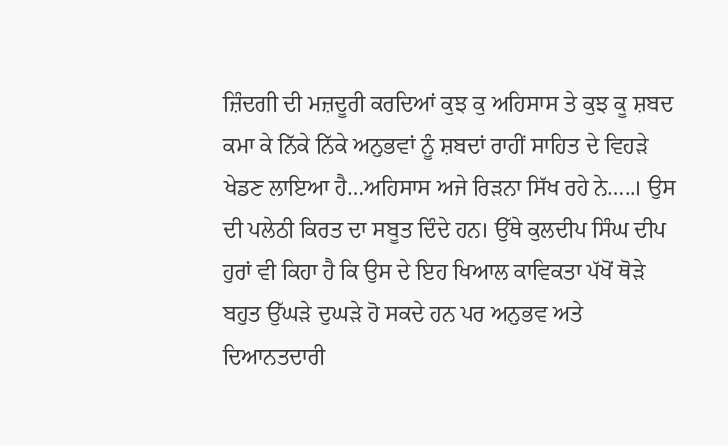ਜ਼ਿੰਦਗੀ ਦੀ ਮਜ਼ਦੂਰੀ ਕਰਦਿਆਂ ਕੁਝ ਕੁ ਅਹਿਸਾਸ ਤੇ ਕੁਝ ਕੂ ਸ਼ਬਦ ਕਮਾ ਕੇ ਨਿੱਕੇ ਨਿੱਕੇ ਅਨੁਭਵਾਂ ਨੂੰ ਸ਼ਬਦਾਂ ਰਾਹੀਂ ਸਾਹਿਤ ਦੇ ਵਿਹੜੇ ਖੇਡਣ ਲਾਇਆ ਹੈ…ਅਹਿਸਾਸ ਅਜੇ ਰਿੜਨਾ ਸਿੱਖ ਰਹੇ ਨੇ…..। ਉਸ ਦੀ ਪਲੇਠੀ ਕਿਰਤ ਦਾ ਸਬੂਤ ਦਿੰਦੇ ਹਨ। ਉੱਥੇ ਕੁਲਦੀਪ ਸਿੰਘ ਦੀਪ ਹੁਰਾਂ ਵੀ ਕਿਹਾ ਹੈ ਕਿ ਉਸ ਦੇ ਇਹ ਖਿਆਲ ਕਾਵਿਕਤਾ ਪੱਖੋਂ ਥੋੜੇ ਬਹੁਤ ਉੱਘੜੇ ਦੁਘੜੇ ਹੋ ਸਕਦੇ ਹਨ ਪਰ ਅਨੁਭਵ ਅਤੇ ਦਿਆਨਤਦਾਰੀ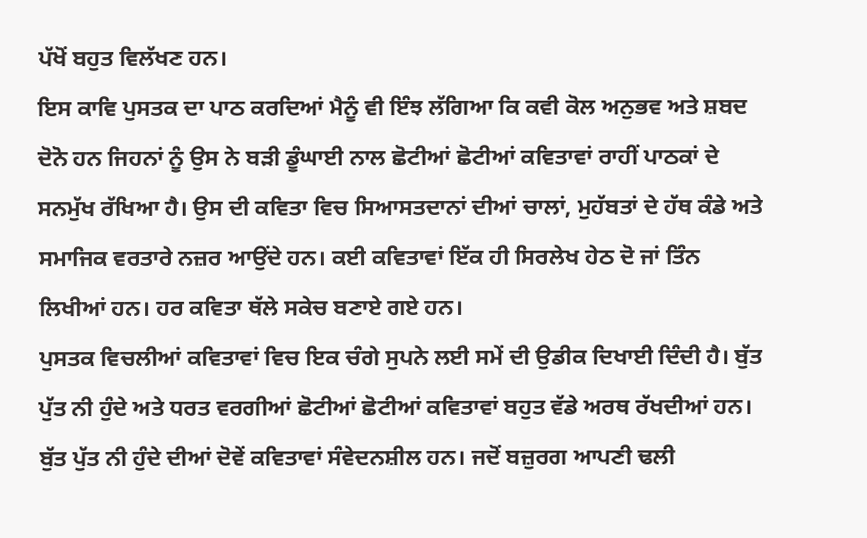ਪੱਖੋਂ ਬਹੁਤ ਵਿਲੱਖਣ ਹਨ।
ਇਸ ਕਾਵਿ ਪੁਸਤਕ ਦਾ ਪਾਠ ਕਰਦਿਆਂ ਮੈਨੂੰ ਵੀ ਇੰਝ ਲੱਗਿਆ ਕਿ ਕਵੀ ਕੋਲ ਅਨੁਭਵ ਅਤੇ ਸ਼ਬਦ ਦੋਨੋ ਹਨ ਜਿਹਨਾਂ ਨੂੰ ਉਸ ਨੇ ਬੜੀ ਡੂੰਘਾਈ ਨਾਲ ਛੋਟੀਆਂ ਛੋਟੀਆਂ ਕਵਿਤਾਵਾਂ ਰਾਹੀਂ ਪਾਠਕਾਂ ਦੇ ਸਨਮੁੱਖ ਰੱਖਿਆ ਹੈ। ਉਸ ਦੀ ਕਵਿਤਾ ਵਿਚ ਸਿਆਸਤਦਾਨਾਂ ਦੀਆਂ ਚਾਲਾਂ, ਮੁਹੱਬਤਾਂ ਦੇ ਹੱਥ ਕੰਡੇ ਅਤੇ ਸਮਾਜਿਕ ਵਰਤਾਰੇ ਨਜ਼ਰ ਆਉਂਦੇ ਹਨ। ਕਈ ਕਵਿਤਾਵਾਂ ਇੱਕ ਹੀ ਸਿਰਲੇਖ ਹੇਠ ਦੋ ਜਾਂ ਤਿੰਨ ਲਿਖੀਆਂ ਹਨ। ਹਰ ਕਵਿਤਾ ਥੱਲੇ ਸਕੇਚ ਬਣਾਏ ਗਏ ਹਨ।
ਪੁਸਤਕ ਵਿਚਲੀਆਂ ਕਵਿਤਾਵਾਂ ਵਿਚ ਇਕ ਚੰਗੇ ਸੁਪਨੇ ਲਈ ਸਮੇਂ ਦੀ ਉਡੀਕ ਦਿਖਾਈ ਦਿੰਦੀ ਹੈ। ਬੁੱਤ ਪੁੱਤ ਨੀ ਹੁੰਦੇ ਅਤੇ ਧਰਤ ਵਰਗੀਆਂ ਛੋਟੀਆਂ ਛੋਟੀਆਂ ਕਵਿਤਾਵਾਂ ਬਹੁਤ ਵੱਡੇ ਅਰਥ ਰੱਖਦੀਆਂ ਹਨ। ਬੁੱਤ ਪੁੱਤ ਨੀ ਹੁੰਦੇ ਦੀਆਂ ਦੋਵੇਂ ਕਵਿਤਾਵਾਂ ਸੰਵੇਦਨਸ਼ੀਲ ਹਨ। ਜਦੋਂ ਬਜ਼ੁਰਗ ਆਪਣੀ ਢਲੀ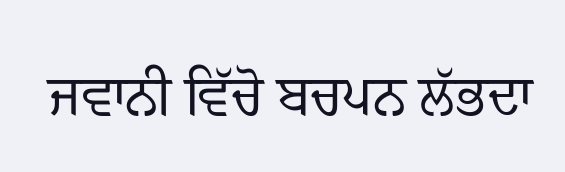ਜਵਾਨੀ ਵਿੱਚੋ ਬਚਪਨ ਲੱਭਦਾ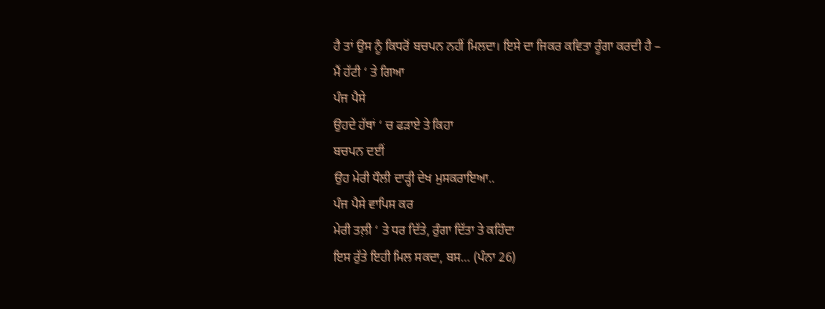ਹੈ ਤਾਂ ਉਸ ਨੂੰ ਕਿਧਰੋਂ ਬਚਪਨ ਨਹੀਂ ਮਿਲਦਾ। ਇਸੇ ਦਾ ਜਿਕਰ ਕਵਿਤਾ ਰੂੰਗਾ ਕਰਦੀ ਹੈ –
ਮੈਂ ਹੱਟੀ ‘ ਤੇ ਗਿਆ
ਪੰਜ ਪੈਸੇ
ਉਹਦੇ ਹੱਥਾਂ ‘ ਚ ਫੜਾਏ ਤੇ ਕਿਹਾ
ਬਚਪਨ ਦਈਂ
ਉਹ ਮੇਰੀ ਧੌਲੀ ਦਾੜ੍ਹੀ ਦੇਖ ਮੁਸਕਰਾਇਆ..
ਪੰਜ ਪੈਸੇ ਵਾਪਿਸ ਕਰ
ਮੇਰੀ ਤਲ਼ੀ ‘ ਤੇ ਧਰ ਦਿੱਤੇ, ਰੁੰਗਾ ਦਿੱਤਾ ਤੇ ਕਹਿੰਦਾ
ਇਸ ਰੁੱਤੇ ਇਹੀ ਮਿਲ ਸਕਦਾ, ਬਸ… (ਪੰਨਾ 26)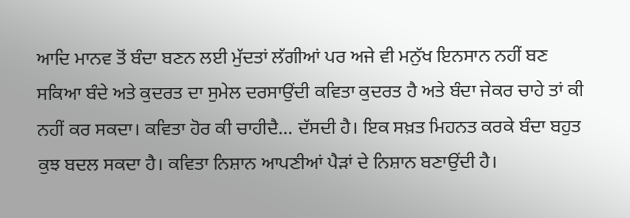ਆਦਿ ਮਾਨਵ ਤੋਂ ਬੰਦਾ ਬਣਨ ਲਈ ਮੁੱਦਤਾਂ ਲੱਗੀਆਂ ਪਰ ਅਜੇ ਵੀ ਮਨੁੱਖ ਇਨਸਾਨ ਨਹੀਂ ਬਣ ਸਕਿਆ ਬੰਦੇ ਅਤੇ ਕੁਦਰਤ ਦਾ ਸੁਮੇਲ ਦਰਸਾਉਂਦੀ ਕਵਿਤਾ ਕੁਦਰਤ ਹੈ ਅਤੇ ਬੰਦਾ ਜੇਕਰ ਚਾਹੇ ਤਾਂ ਕੀ ਨਹੀਂ ਕਰ ਸਕਦਾ। ਕਵਿਤਾ ਹੋਰ ਕੀ ਚਾਹੀਦੈ… ਦੱਸਦੀ ਹੈ। ਇਕ ਸਖ਼ਤ ਮਿਹਨਤ ਕਰਕੇ ਬੰਦਾ ਬਹੁਤ ਕੁਝ ਬਦਲ ਸਕਦਾ ਹੈ। ਕਵਿਤਾ ਨਿਸ਼ਾਨ ਆਪਣੀਆਂ ਪੈੜਾਂ ਦੇ ਨਿਸ਼ਾਨ ਬਣਾਉਂਦੀ ਹੈ।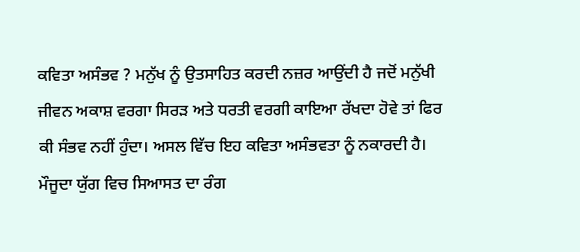ਕਵਿਤਾ ਅਸੰਭਵ ? ਮਨੁੱਖ ਨੂੰ ਉਤਸਾਹਿਤ ਕਰਦੀ ਨਜ਼ਰ ਆਉਂਦੀ ਹੈ ਜਦੋਂ ਮਨੁੱਖੀ ਜੀਵਨ ਅਕਾਸ਼ ਵਰਗਾ ਸਿਰੜ ਅਤੇ ਧਰਤੀ ਵਰਗੀ ਕਾਇਆ ਰੱਖਦਾ ਹੋਵੇ ਤਾਂ ਫਿਰ ਕੀ ਸੰਭਵ ਨਹੀਂ ਹੁੰਦਾ। ਅਸਲ ਵਿੱਚ ਇਹ ਕਵਿਤਾ ਅਸੰਭਵਤਾ ਨੂੰ ਨਕਾਰਦੀ ਹੈ।
ਮੌਜੂਦਾ ਯੁੱਗ ਵਿਚ ਸਿਆਸਤ ਦਾ ਰੰਗ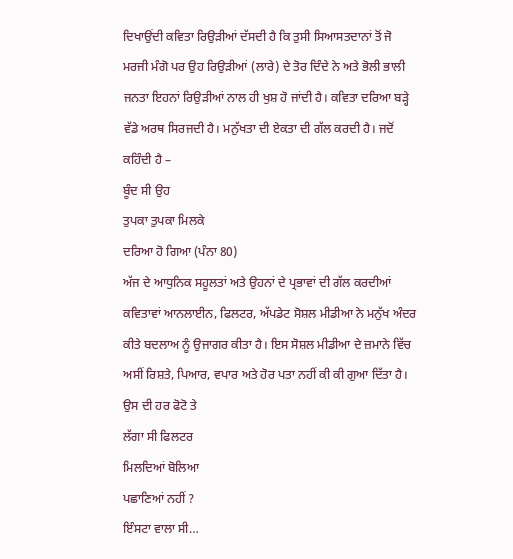ਦਿਖਾਉਂਦੀ ਕਵਿਤਾ ਰਿਉੜੀਆਂ ਦੱਸਦੀ ਹੈ ਕਿ ਤੁਸੀ ਸਿਆਸਤਦਾਨਾਂ ਤੋਂ ਜੋ ਮਰਜੀ ਮੰਗੋ ਪਰ ਉਹ ਰਿਉੜੀਆਂ (ਲਾਰੇ) ਦੇ ਤੋਰ ਦਿੰਦੇ ਨੇ ਅਤੇ ਭੋਲੀ ਭਾਲੀ ਜਨਤਾ ਇਹਨਾਂ ਰਿਉੜੀਆਂ ਨਾਲ ਹੀ ਖੁਸ਼ ਹੋ ਜਾਂਦੀ ਹੈ। ਕਵਿਤਾ ਦਰਿਆ ਬੜ੍ਹੇ ਵੱਡੇ ਅਰਥ ਸਿਰਜਦੀ ਹੈ। ਮਨੁੱਖਤਾ ਦੀ ਏਕਤਾ ਦੀ ਗੱਲ ਕਰਦੀ ਹੈ। ਜਦੋਂ ਕਹਿੰਦੀ ਹੈ –
ਬੂੰਦ ਸੀ ਉਹ
ਤੁਪਕਾ ਤੁਪਕਾ ਮਿਲਕੇ
ਦਰਿਆ ਹੋ ਗਿਆ (ਪੰਨਾ 80)
ਅੱਜ ਦੇ ਆਧੁਨਿਕ ਸਹੂਲਤਾਂ ਅਤੇ ਉਹਨਾਂ ਦੇ ਪ੍ਰਭਾਵਾਂ ਦੀ ਗੱਲ ਕਰਦੀਆਂ ਕਵਿਤਾਵਾਂ ਆਨਲਾਈਨ, ਫਿਲਟਰ, ਅੱਪਡੇਟ ਸੋਸ਼ਲ ਮੀਡੀਆ ਨੇ ਮਨੁੱਖ ਅੰਦਰ ਕੀਤੇ ਬਦਲਾਅ ਨੂੰ ਉਜਾਗਰ ਕੀਤਾ ਹੈ। ਇਸ ਸੋਸ਼ਲ ਮੀਡੀਆ ਦੇ ਜ਼ਮਾਨੇ ਵਿੱਚ ਅਸੀਂ ਰਿਸ਼ਤੇ, ਪਿਆਰ, ਵਪਾਰ ਅਤੇ ਹੋਰ ਪਤਾ ਨਹੀਂ ਕੀ ਕੀ ਗੁਆ ਦਿੱਤਾ ਹੈ।
ਉਸ ਦੀ ਹਰ ਫੋਟੋ ਤੇ
ਲੱਗਾ ਸੀ ਫਿਲਟਰ
ਮਿਲਦਿਆਂ ਬੋਲਿਆ
ਪਛਾਣਿਆਂ ਨਹੀਂ ?
ਇੰਸਟਾ ਵਾਲਾ ਸੀ…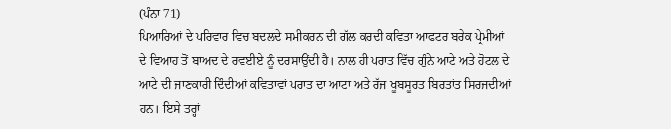(ਪੰਨਾ 71)
ਪਿਆਰਿਆਂ ਦੇ ਪਰਿਵਾਰ ਵਿਚ ਬਦਲਦੇ ਸਮੀਕਰਨ ਦੀ ਗੱਲ ਕਰਦੀ ਕਵਿਤਾ ਆਫਟਰ ਬਰੇਕ ਪ੍ਰੇਮੀਆਂ ਦੇ ਵਿਆਹ ਤੋਂ ਬਾਅਦ ਦੇ ਰਵਈਏ ਨੂੰ ਦਰਸਾਉਂਦੀ ਹੈ। ਨਾਲ ਹੀ ਪਰਾਤ ਵਿੱਚ ਗੁੰਨੇ ਆਟੇ ਅਤੇ ਹੋਟਲ ਦੇ ਆਟੇ ਦੀ ਜਾਣਕਾਰੀ ਦਿੰਦੀਆਂ ਕਵਿਤਾਵਾਂ ਪਰਾਤ ਦਾ ਆਟਾ ਅਤੇ ਰੱਜ ਖੂਬਸੂਰਤ ਬਿਰਤਾਂਤ ਸਿਰਜਦੀਆਂ ਹਨ। ਇਸੇ ਤਰ੍ਹਾਂ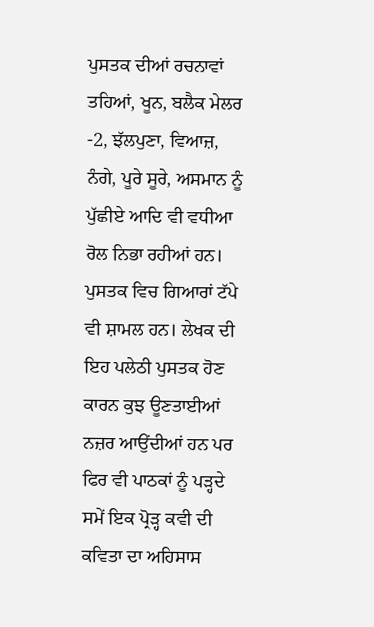ਪੁਸਤਕ ਦੀਆਂ ਰਚਨਾਵਾਂ ਤਹਿਆਂ, ਖੂਨ, ਬਲੈਕ ਮੇਲਰ -2, ਝੱਲਪੁਣਾ, ਵਿਆਜ਼, ਨੰਗੇ, ਪੂਰੇ ਸੂਰੇ, ਅਸਮਾਨ ਨੂੰ ਪੁੱਛੀਏ ਆਦਿ ਵੀ ਵਧੀਆ ਰੋਲ ਨਿਭਾ ਰਹੀਆਂ ਹਨ।
ਪੁਸਤਕ ਵਿਚ ਗਿਆਰਾਂ ਟੱਪੇ ਵੀ ਸ਼ਾਮਲ ਹਨ। ਲੇਖਕ ਦੀ ਇਹ ਪਲੇਠੀ ਪੁਸਤਕ ਹੋਣ ਕਾਰਨ ਕੁਝ ਊਣਤਾਈਆਂ ਨਜ਼ਰ ਆਉਂਦੀਆਂ ਹਨ ਪਰ ਫਿਰ ਵੀ ਪਾਠਕਾਂ ਨੂੰ ਪੜ੍ਹਦੇ ਸਮੇਂ ਇਕ ਪ੍ਰੋੜ੍ਹ ਕਵੀ ਦੀ ਕਵਿਤਾ ਦਾ ਅਹਿਸਾਸ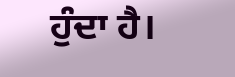ਹੁੰਦਾ ਹੈ।